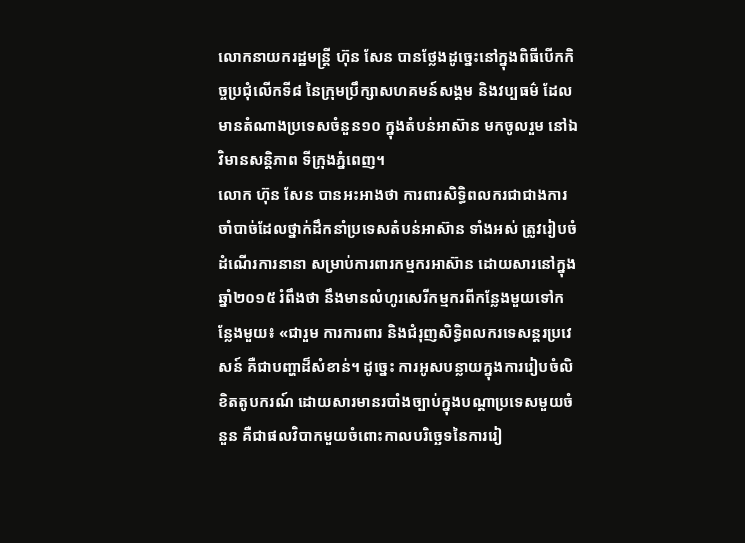លោកនាយករដ្ឋមន្ត្រី ហ៊ុន សែន បានថ្លែងដូច្នេះនៅក្នុងពិធីបើកកិច្ចប្រជុំលើកទី៨ នៃក្រុមប្រឹក្សាសហគមន៍សង្គម និងវប្បធម៌ ដែលមានតំណាងប្រទេសចំនួន១០ ក្នុងតំបន់អាស៊ាន មកចូលរួម នៅឯវិមានសន្តិភាព ទីក្រុងភ្នំពេញ។
លោក ហ៊ុន សែន បានអះអាងថា ការពារសិទ្ធិពលករជាជាងការចាំបាច់ដែលថ្នាក់ដឹកនាំប្រទេសតំបន់អាស៊ាន ទាំងអស់ ត្រូវរៀបចំដំណើរការនានា សម្រាប់ការពារកម្មករអាស៊ាន ដោយសារនៅក្នុងឆ្នាំ២០១៥ រំពឹងថា នឹងមានលំហូរសេរីកម្មករពីកន្លែងមួយទៅកន្លែងមួយ៖ «ជារួម ការការពារ និងជំរុញសិទ្ធិពលករទេសន្តរប្រវេសន៍ គឺជាបញ្ហាដ៏សំខាន់។ ដូច្នេះ ការអូសបន្លាយក្នុងការរៀបចំលិខិតតូបករណ៍ ដោយសារមានរបាំងច្បាប់ក្នុងបណ្ដាប្រទេសមួយចំនួន គឺជាផលវិបាកមួយចំពោះកាលបរិច្ឆេទនៃការរៀ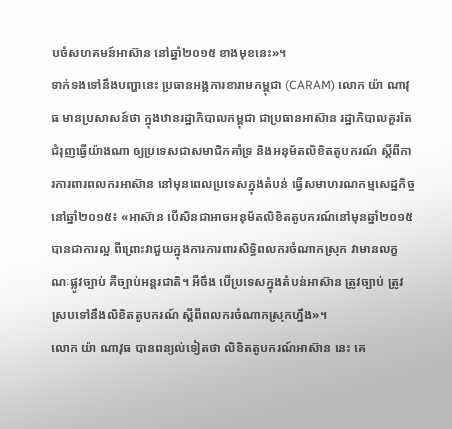បចំសហគមន៍ឤស៊ាន នៅឆ្នាំ២០១៥ ខាងមុខនេះ»។
ទាក់ទងទៅនឹងបញ្ហានេះ ប្រធានអង្គការខារាមកម្ពុជា (CARAM) លោក យ៉ា ណាវុធ មានប្រសាសន៍ថា ក្នុងឋានរដ្ឋាភិបាលកម្ពុជា ជាប្រធានអាស៊ាន រដ្ឋាភិបាលគួរតែជំរុញធ្វើយ៉ាងណា ឲ្យប្រទេសជាសមាជិកគាំទ្រ និងអនុម័តលិខិតតូបករណ៍ ស្ដីពីការការពារពលករអាស៊ាន នៅមុនពេលប្រទេសក្នុងតំបន់ ធ្វើសមាហរណកម្មសេដ្ឋកិច្ចនៅឆ្នាំ២០១៥៖ «អាស៊ាន បើសិនជាអាចអនុម័តលិខិតតូបករណ៍នៅមុនឆ្នាំ២០១៥ បានជាការល្អ ពីព្រោះវាជួយក្នុងការការពារសិទ្ធិពលករចំណាកស្រុក វាមានលក្ខណៈផ្លូវច្បាប់ គឺច្បាប់អន្តរជាតិ។ អីចឹង បើប្រទេសក្នុងតំបន់អាស៊ាន ត្រូវច្បាប់ ត្រូវស្របទៅនឹងលិខិតតូបករណ៍ ស្ដីពីពលករចំណាកស្រុកហ្នឹង»។
លោក យ៉ា ណាវុធ បានពន្យល់ទៀតថា លិខិតតូបករណ៍អាស៊ាន នេះ គេ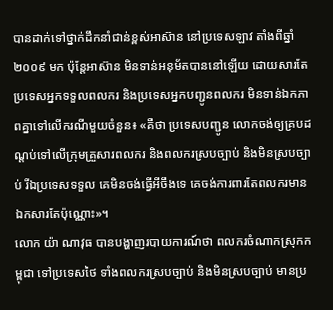បានដាក់ទៅថ្នាក់ដឹកនាំជាន់ខ្ពស់អាស៊ាន នៅប្រទេសឡាវ តាំងពីឆ្នាំ២០០៩ មក ប៉ុន្តែអាស៊ាន មិនទាន់អនុម័តបាននៅឡើយ ដោយសារតែប្រទេសអ្នកទទួលពលករ និងប្រទេសអ្នកបញ្ជូនពលករ មិនទាន់ឯកភាពគ្នាទៅលើករណីមួយចំនួន៖ «គឺថា ប្រទេសបញ្ជូន លោកចង់ឲ្យគ្របដណ្ដប់ទៅលើក្រុមគ្រួសារពលករ និងពលករស្របច្បាប់ និងមិនស្របច្បាប់ រីឯប្រទេសទទួល គេមិនចង់ធ្វើអីចឹងទេ គេចង់ការពារតែពលករមានឯកសារតែប៉ុណ្ណោះ»។
លោក យ៉ា ណាវុធ បានបង្ហាញរបាយការណ៍ថា ពលករចំណាកស្រុកកម្ពុជា ទៅប្រទេសថៃ ទាំងពលករស្របច្បាប់ និងមិនស្របច្បាប់ មានប្រ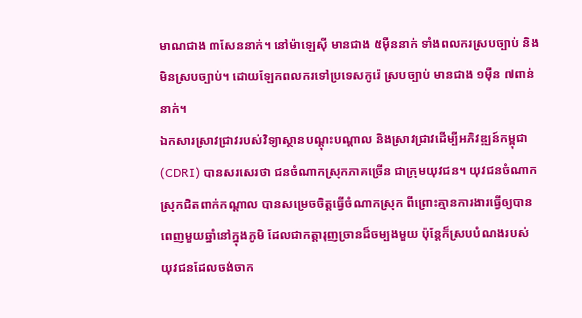មាណជាង ៣សែននាក់។ នៅម៉ាឡេស៊ី មានជាង ៥ម៉ឺននាក់ ទាំងពលករស្របច្បាប់ និងមិនស្របច្បាប់។ ដោយឡែកពលករទៅប្រទេសកូរ៉េ ស្របច្បាប់ មានជាង ១ម៉ឺន ៧ពាន់នាក់។
ឯកសារស្រាវជ្រាវរបស់វិទ្យាស្ថានបណ្ដុះបណ្ដាល និងស្រាវជ្រាវដើម្បីអភិវឌ្ឍន៍កម្ពុជា (CDRI) បានសរសេរថា ជនចំណាកស្រុកភាគច្រើន ជាក្រុមយុវជន។ យុវជនចំណាកស្រុកជិតពាក់កណ្ដាល បានសម្រេចចិត្តធ្វើចំណាកស្រុក ពីព្រោះគ្មានការងារធ្វើឲ្យបានពេញមួយឆ្នាំនៅក្នុងភូមិ ដែលជាកត្តារុញច្រានដ៏ចម្បងមួយ ប៉ុន្តែក៏ស្របបំណងរបស់យុវជនដែលចង់ចាក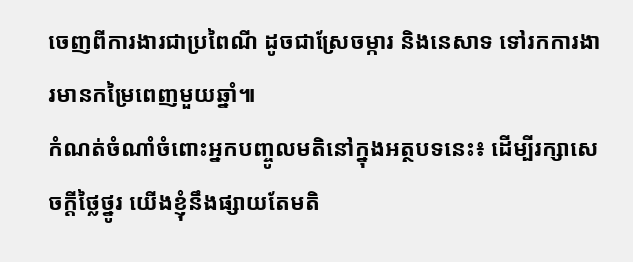ចេញពីការងារជាប្រពៃណី ដូចជាស្រែចម្ការ និងនេសាទ ទៅរកការងារមានកម្រៃពេញមួយឆ្នាំ៕
កំណត់ចំណាំចំពោះអ្នកបញ្ចូលមតិនៅក្នុងអត្ថបទនេះ៖ ដើម្បីរក្សាសេចក្ដីថ្លៃថ្នូរ យើងខ្ញុំនឹងផ្សាយតែមតិ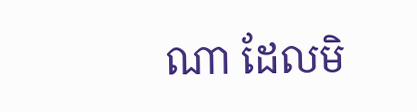ណា ដែលមិ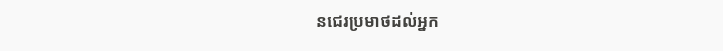នជេរប្រមាថដល់អ្នក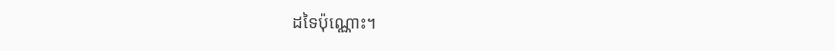ដទៃប៉ុណ្ណោះ។